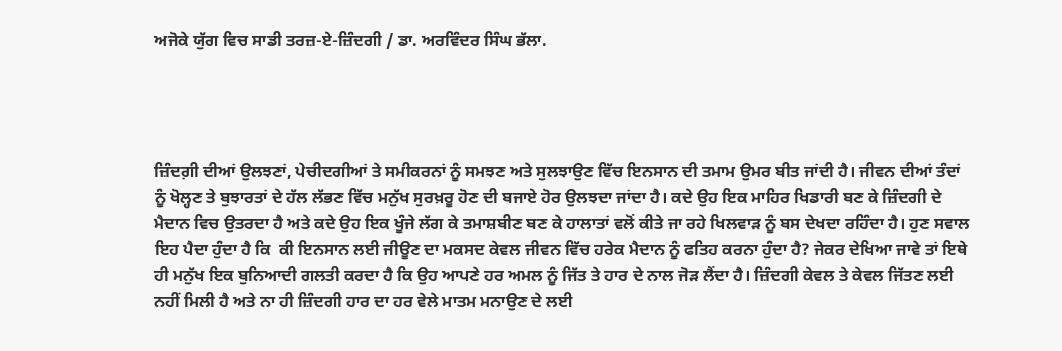ਅਜੋਕੇ ਯੁੱਗ ਵਿਚ ਸਾਡੀ ਤਰਜ਼-ਏ-ਜ਼ਿੰਦਗੀ / ਡਾ. ਅਰਵਿੰਦਰ ਸਿੰਘ ਭੱਲਾ.




ਜ਼ਿੰਦਗ਼ੀ ਦੀਆਂ ਉਲਝਣਾਂ, ਪੇਚੀਦਗੀਆਂ ਤੇ ਸਮੀਕਰਨਾਂ ਨੂੰ ਸਮਝਣ ਅਤੇ ਸੁਲਝਾਉਣ ਵਿੱਚ ਇਨਸਾਨ ਦੀ ਤਮਾਮ ਉਮਰ ਬੀਤ ਜਾਂਦੀ ਹੈ। ਜੀਵਨ ਦੀਆਂ ਤੰਦਾਂ ਨੂੰ ਖੋਲ੍ਹਣ ਤੇ ਬੁਝਾਰਤਾਂ ਦੇ ਹੱਲ ਲੱਭਣ ਵਿੱਚ ਮਨੁੱਖ ਸੁਰਖ਼ਰੂ ਹੋਣ ਦੀ ਬਜਾਏ ਹੋਰ ਉਲਝਦਾ ਜਾਂਦਾ ਹੈ। ਕਦੇ ਉਹ ਇਕ ਮਾਹਿਰ ਖਿਡਾਰੀ ਬਣ ਕੇ ਜ਼ਿੰਦਗੀ ਦੇ ਮੈਦਾਨ ਵਿਚ ਉਤਰਦਾ ਹੈ ਅਤੇ ਕਦੇ ਉਹ ਇਕ ਖੂੰਜੇ ਲੱਗ ਕੇ ਤਮਾਸ਼ਬੀਣ ਬਣ ਕੇ ਹਾਲਾਤਾਂ ਵਲੋਂ ਕੀਤੇ ਜਾ ਰਹੇ ਖਿਲਵਾੜ ਨੂੰ ਬਸ ਦੇਖਦਾ ਰਹਿੰਦਾ ਹੈ। ਹੁਣ ਸਵਾਲ ਇਹ ਪੈਦਾ ਹੁੰਦਾ ਹੈ ਕਿ  ਕੀ ਇਨਸਾਨ ਲਈ ਜੀਊਣ ਦਾ ਮਕਸਦ ਕੇਵਲ ਜੀਵਨ ਵਿੱਚ ਹਰੇਕ ਮੈਦਾਨ ਨੂੰ ਫਤਿਹ ਕਰਨਾ ਹੁੰਦਾ ਹੈ? ਜੇਕਰ ਦੇਖਿਆ ਜਾਵੇ ਤਾਂ ਇਥੇ ਹੀ ਮਨੁੱਖ ਇਕ ਬੁਨਿਆਦੀ ਗਲਤੀ ਕਰਦਾ ਹੈ ਕਿ ਉਹ ਆਪਣੇ ਹਰ ਅਮਲ ਨੂੰ ਜਿੱਤ ਤੇ ਹਾਰ ਦੇ ਨਾਲ ਜੋੜ ਲੈਂਦਾ ਹੈ। ਜ਼ਿੰਦਗੀ ਕੇਵਲ ਤੇ ਕੇਵਲ ਜਿੱਤਣ ਲਈ ਨਹੀਂ ਮਿਲੀ ਹੈ ਅਤੇ ਨਾ ਹੀ ਜ਼ਿੰਦਗੀ ਹਾਰ ਦਾ ਹਰ ਵੇਲੇ ਮਾਤਮ ਮਨਾਉਣ ਦੇ ਲਈ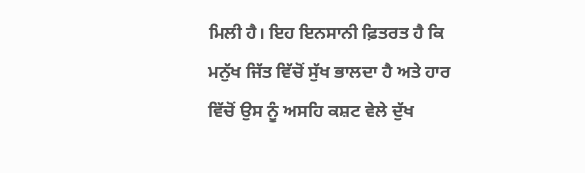ਮਿਲੀ ਹੈ। ਇਹ ਇਨਸਾਨੀ ਫ਼ਿਤਰਤ ਹੈ ਕਿ ਮਨੁੱਖ ਜਿੱਤ ਵਿੱਚੋਂ ਸੁੱਖ ਭਾਲਦਾ ਹੈ ਅਤੇ ਹਾਰ ਵਿੱਚੋਂ ਉਸ ਨੂੰ ਅਸਹਿ ਕਸ਼ਟ ਵੇਲੇ ਦੁੱਖ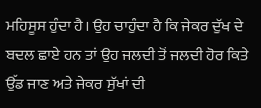ਮਹਿਸੂਸ ਹੁੰਦਾ ਹੈ। ਉਹ ਚਾਹੁੰਦਾ ਹੈ ਕਿ ਜੇਕਰ ਦੁੱਖ ਦੇ ਬਦਲ ਛਾਏ ਹਨ ਤਾਂ ਉਹ ਜਲਦੀ ਤੋਂ ਜਲਦੀ ਹੋਰ ਕਿਤੇ ਉੱਡ ਜਾਣ ਅਤੇ ਜੇਕਰ ਸੁੱਖਾਂ ਦੀ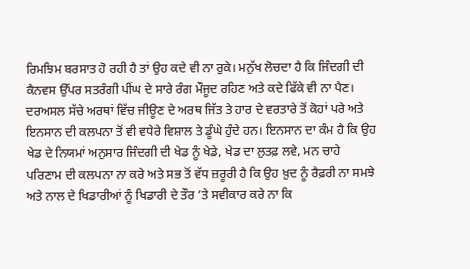ਰਿਮਝਿਮ ਬਰਸਾਤ ਹੋ ਰਹੀ ਹੈ ਤਾਂ ਉਹ ਕਦੇ ਵੀ ਨਾ ਰੁਕੇ। ਮਨੁੱਖ ਲੋਚਦਾ ਹੈ ਕਿ ਜਿੰਦਗੀ ਦੀ ਕੈਨਵਸ ਉੱਪਰ ਸਤਰੰਗੀ ਪੀਂਘ ਦੇ ਸਾਰੇ ਰੰਗ ਮੌਜੂਦ ਰਹਿਣ ਅਤੇ ਕਦੇ ਫਿੱਕੇ ਵੀ ਨਾ ਪੈਣ। ਦਰਅਸਲ ਸੱਚੇ ਅਰਥਾਂ ਵਿੱਚ ਜੀਊਣ ਦੇ ਅਰਥ ਜਿੱਤ ਤੇ ਹਾਰ ਦੇ ਵਰਤਾਰੇ ਤੋਂ ਕੋਹਾਂ ਪਰੇ ਅਤੇ ਇਨਸਾਨ ਦੀ ਕਲਪਨਾ ਤੋਂ ਵੀ ਵਧੇਰੇ ਵਿਸ਼ਾਲ ਤੇ ਡੂੰਘੇ ਹੁੰਦੇ ਹਨ। ਇਨਸਾਨ ਦਾ ਕੰਮ ਹੈ ਕਿ ਉਹ ਖੇਡ ਦੇ ਨਿਯਮਾਂ ਅਨੁਸਾਰ ਜਿੰਦਗੀ ਦੀ ਖੇਡ ਨੂੰ ਖੇਡੇ, ਖੇਡ ਦਾ ਲੁਤਫ਼ ਲਵੇ, ਮਨ ਚਾਹੇ ਪਰਿਣਾਮ ਦੀ ਕਲਪਨਾ ਨਾ ਕਰੇ ਅਤੇ ਸਭ ਤੋਂ ਵੱਧ ਜ਼ਰੂਰੀ ਹੈ ਕਿ ਉਹ ਖ਼ੁਦ ਨੂੰ ਰੈਫ਼ਰੀ ਨਾ ਸਮਝੇ  ਅਤੇ ਨਾਲ ਦੇ ਖਿਡਾਰੀਆਂ ਨੂੰ ਖਿਡਾਰੀ ਦੇ ਤੌਰ ’ਤੇ ਸਵੀਕਾਰ ਕਰੇ ਨਾ ਕਿ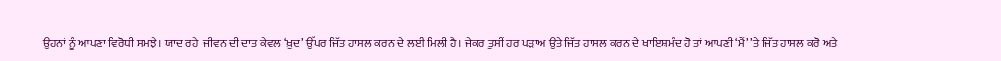ਉਹਨਾਂ ਨੂੰ ਆਪਣਾ ਵਿਰੋਧੀ ਸਮਝੇ। ਯਾਦ ਰਹੇ  ਜੀਵਨ ਦੀ ਦਾਤ ਕੇਵਲ ‘ਖ਼ੁਦ’ ਉੱਪਰ ਜਿੱਤ ਹਾਸਲ ਕਰਨ ਦੇ ਲਈ ਮਿਲੀ ਹੈ। ਜੇਕਰ ਤੁਸੀਂ ਹਰ ਪੜਾਅ ਉਤੇ ਜਿੱਤ ਹਾਸਲ ਕਰਨ ਦੇ ਖਾਇਸ਼ਮੰਦ ਹੋ ਤਾਂ ਆਪਣੀ ‘ਮੈਂ’ ’ਤੇ ਜਿੱਤ ਹਾਸਲ ਕਰੋ ਅਤੇ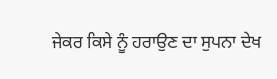ਜੇਕਰ ਕਿਸੇ ਨੂੰ ਹਰਾਉਣ ਦਾ ਸੁਪਨਾ ਦੇਖ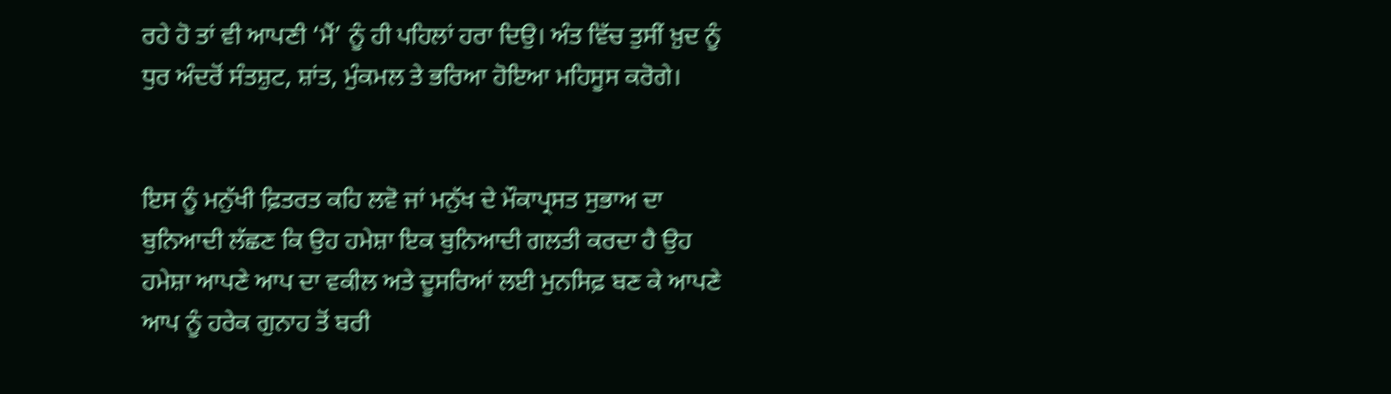ਰਹੇ ਹੋ ਤਾਂ ਵੀ ਆਪਣੀ ‘ਮੈਂ’ ਨੂੰ ਹੀ ਪਹਿਲਾਂ ਹਰਾ ਦਿਉ। ਅੰਤ ਵਿੱਚ ਤੁਸੀਂ ਖ਼ੁਦ ਨੂੰ ਧੁਰ ਅੰਦਰੋਂ ਸੰਤਸ਼ੁਟ, ਸ਼ਾਂਤ, ਮੁੰਕਮਲ ਤੇ ਭਰਿਆ ਹੋਇਆ ਮਹਿਸੂਸ ਕਰੋਗੇ।


ਇਸ ਨੂੰ ਮਨੁੱਖੀ ਫ਼ਿਤਰਤ ਕਹਿ ਲਵੋ ਜਾਂ ਮਨੁੱਖ ਦੇ ਮੌਕਾਪ੍ਰਸਤ ਸੁਭਾਅ ਦਾ ਬੁਨਿਆਦੀ ਲੱਛਣ ਕਿ ਉਹ ਹਮੇਸ਼ਾ ਇਕ ਬੁਨਿਆਦੀ ਗਲਤੀ ਕਰਦਾ ਹੈ ਉਹ ਹਮੇਸ਼ਾ ਆਪਣੇ ਆਪ ਦਾ ਵਕੀਲ ਅਤੇ ਦੂਸਰਿਆਂ ਲਈ ਮੁਨਸਿਫ਼ ਬਣ ਕੇ ਆਪਣੇ ਆਪ ਨੂੰ ਹਰੇਕ ਗੁਨਾਹ ਤੋਂ ਬਰੀ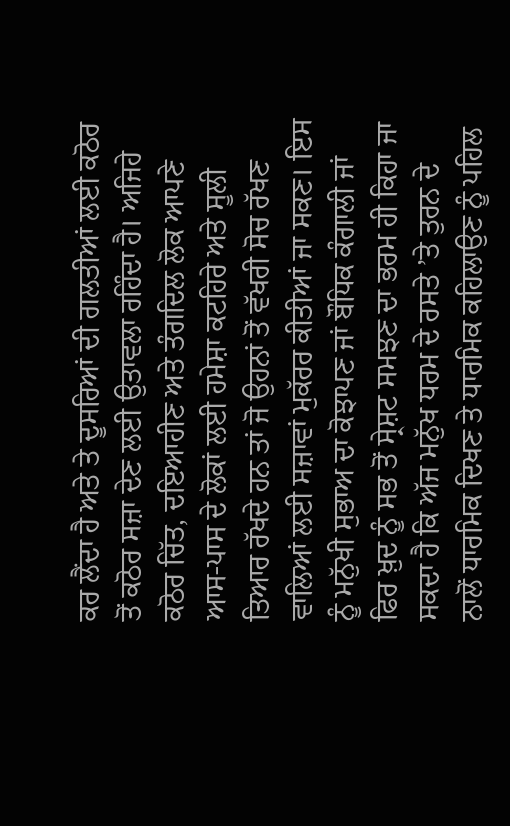ਕਰ ਲੈਂਦਾ ਹੈ ਅਤੇ ਤੇ ਦੂਸਰਿਆਂ ਦੀ ਗਲਤੀਆਂ ਲਈ ਕਠੋਰ ਤੋਂ ਕਠੋਰ ਸਜ਼ਾ ਦੇਣ ਲਈ ਉਤਾਵਲਾ ਰਹਿੰਦਾ ਹੈ। ਅਜਿਹੇ ਕਠੋਰ ਚਿੱਤ, ਦਇਆਹੀਣ ਅਤੇ ਤੰਗਦਿਲ ਲੋਕ ਆਪਣੇ ਆਸ-ਪਾਸ ਦੇ ਲੋਕਾਂ ਲਈ ਹਮੇਸ਼ਾ ਕਟਹਿਰੇ ਅਤੇ ਸੂਲੀ ਤਿਆਰ ਰੱਖਦੇ ਹਨ ਤਾਂ ਜੋ ਉਹਨਾਂ ਤੋਂ ਵੱਖਰੀ ਸੋਚ ਰੱਖਣ ਵਾਲਿਆਂ ਲਈ ਸਜ਼ਾਵਾਂ ਮੁਕੱਰਰ ਕੀਤੀਆਂ ਜਾ ਸਕਣ। ਇਸ ਨੂੰ ਮਨੁੱਖੀ ਸੁਭਾਅ ਦਾ ਕੋਝਾਪਣ ਜਾਂ ਬੌਧਿਕ ਕੰਗਾਲੀ ਜਾਂ ਫਿਰ ਖ਼ੁਦ ਨੂੰ ਸਭ ਤੋਂ ਸ੍ਰੇਸ਼ਟ ਸਮਝਣ ਦਾ ਭਰਮ ਹੀ ਕਿਹਾ ਜਾ ਸਕਦਾ ਹੈ ਕਿ ਅੱਜ ਮਨੁੱਖ ਧਰਮ ਦੇ ਰਸਤੇ ’ਤੇ ਤੁਰਨ ਦੇ ਨਾਲੋਂ ਧਾਰਮਿਕ ਦਿਖਣ ਤੇ ਧਾਰਮਿਕ ਕਹਿਲਾਉਣ ਨੂੰ ਪਹਿਲ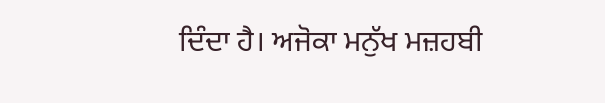ਦਿੰਦਾ ਹੈ। ਅਜੋਕਾ ਮਨੁੱਖ ਮਜ਼ਹਬੀ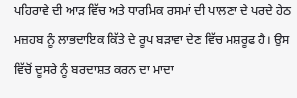ਪਹਿਰਾਵੇ ਦੀ ਆੜ ਵਿੱਚ ਅਤੇ ਧਾਰਮਿਕ ਰਸਮਾਂ ਦੀ ਪਾਲਣਾ ਦੇ ਪਰਦੇ ਹੇਠ ਮਜ਼ਹਬ ਨੂੰ ਲਾਭਦਾਇਕ ਕਿੱਤੇ ਦੇ ਰੂਪ ਬੜਾਵਾ ਦੇਣ ਵਿੱਚ ਮਸ਼ਰੂਫ ਹੈ। ਉਸ ਵਿੱਚੋਂ ਦੂਸਰੇ ਨੂੰ ਬਰਦਾਸ਼ਤ ਕਰਨ ਦਾ ਮਾਦਾ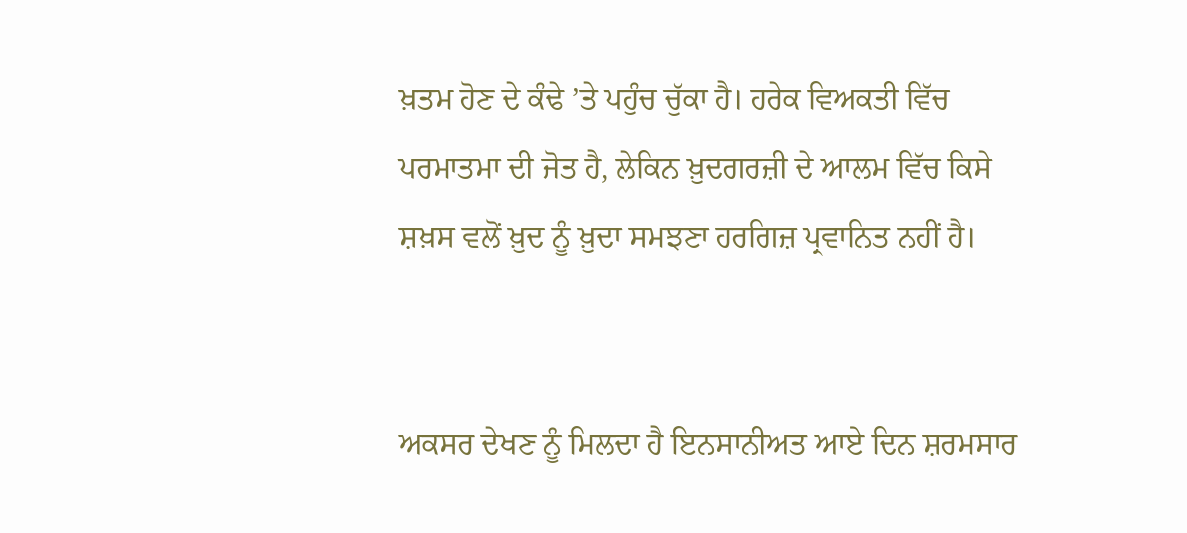ਖ਼ਤਮ ਹੋਣ ਦੇ ਕੰਢੇ ’ਤੇ ਪਹੁੰਚ ਚੁੱਕਾ ਹੈ। ਹਰੇਕ ਵਿਅਕਤੀ ਵਿੱਚ ਪਰਮਾਤਮਾ ਦੀ ਜੋਤ ਹੈ, ਲੇਕਿਨ ਖ਼ੁਦਗਰਜ਼ੀ ਦੇ ਆਲਮ ਵਿੱਚ ਕਿਸੇ ਸ਼ਖ਼ਸ ਵਲੋਂ ਖ਼ੁਦ ਨੂੰ ਖ਼ੁਦਾ ਸਮਝਣਾ ਹਰਗਿਜ਼ ਪ੍ਰਵਾਨਿਤ ਨਹੀਂ ਹੈ।


ਅਕਸਰ ਦੇਖਣ ਨੂੰ ਮਿਲਦਾ ਹੈ ਇਨਸਾਨੀਅਤ ਆਏ ਦਿਨ ਸ਼ਰਮਸਾਰ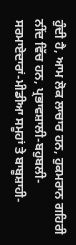ਹੁੰਦੀ ਹੈ, ਆਮ ਲੋਕ ਲਾਚਾਰ ਹਨ, ਹੁਕਮਰਾਨ ਗਹਿਰੀ ਨੀਂਦ ਵਿੱਚ ਹਨ, ਪ੍ਰਭਾਵਸ਼ਾਲੀ-ਬਹੁਬਲੀ-ਸਰਮਾਏਦਾਰਾਂ-ਮੀਡੀਆ ਸਮੂਹਾਂ ਤੇ ਬਾਬੂਸ਼ਾਹੀ-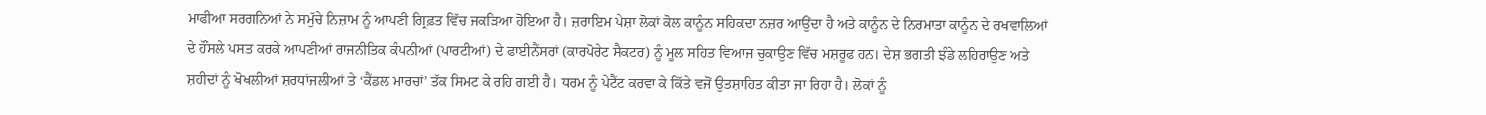ਮਾਫੀਆ ਸਰਗਨਿਆਂ ਨੇ ਸਮੁੱਚੇ ਨਿਜ਼ਾਮ ਨੂੰ ਆਪਣੀ ਗ੍ਰਿਫ਼ਤ ਵਿੱਚ ਜਕੜਿਆ ਹੋਇਆ ਹੈ। ਜ਼ਰਾਇਮ ਪੇਸ਼ਾ ਲੋਕਾਂ ਕੋਲ ਕਾਨੂੰਨ ਸਹਿਕਦਾ ਨਜ਼ਰ ਆਉਂਦਾ ਹੈ ਅਤੇ ਕਾਨੂੰਨ ਦੇ ਨਿਰਮਾਤਾ ਕਾਨੂੰਨ ਦੇ ਰਖਵਾਲਿਆਂ ਦੇ ਹੌਂਸਲੇ ਪਸਤ ਕਰਕੇ ਆਪਣੀਆਂ ਰਾਜਨੀਤਿਕ ਕੰਪਨੀਆਂ (ਪਾਰਟੀਆਂ) ਦੇ ਫਾਈਨੈਂਸਰਾਂ (ਕਾਰਪੋਰੇਟ ਸੈਕਟਰ) ਨੂੰ ਮੂਲ ਸਹਿਤ ਵਿਆਜ ਚੁਕਾਉਣ ਵਿੱਚ ਮਸ਼ਰੂਫ ਹਨ। ਦੇਸ਼ ਭਗਤੀ ਝੰਡੇ ਲਹਿਰਾਉਣ ਅਤੇ ਸ਼ਹੀਦਾਂ ਨੂੰ ਖੋਖਲੀਆਂ ਸ਼ਰਧਾਂਜਲੀਆਂ ਤੇ ‘ਕੈਂਡਲ ਮਾਰਚਾਂ’ ਤੱਕ ਸਿਮਟ ਕੇ ਰਹਿ ਗਈ ਹੈ। ਧਰਮ ਨੂੰ ਪੇਟੈਂਟ ਕਰਵਾ ਕੇ ਕਿੱਤੇ ਵਜੋਂ ਉਤਸ਼ਾਹਿਤ ਕੀਤਾ ਜਾ ਰਿਹਾ ਹੈ। ਲੋਕਾਂ ਨੂੰ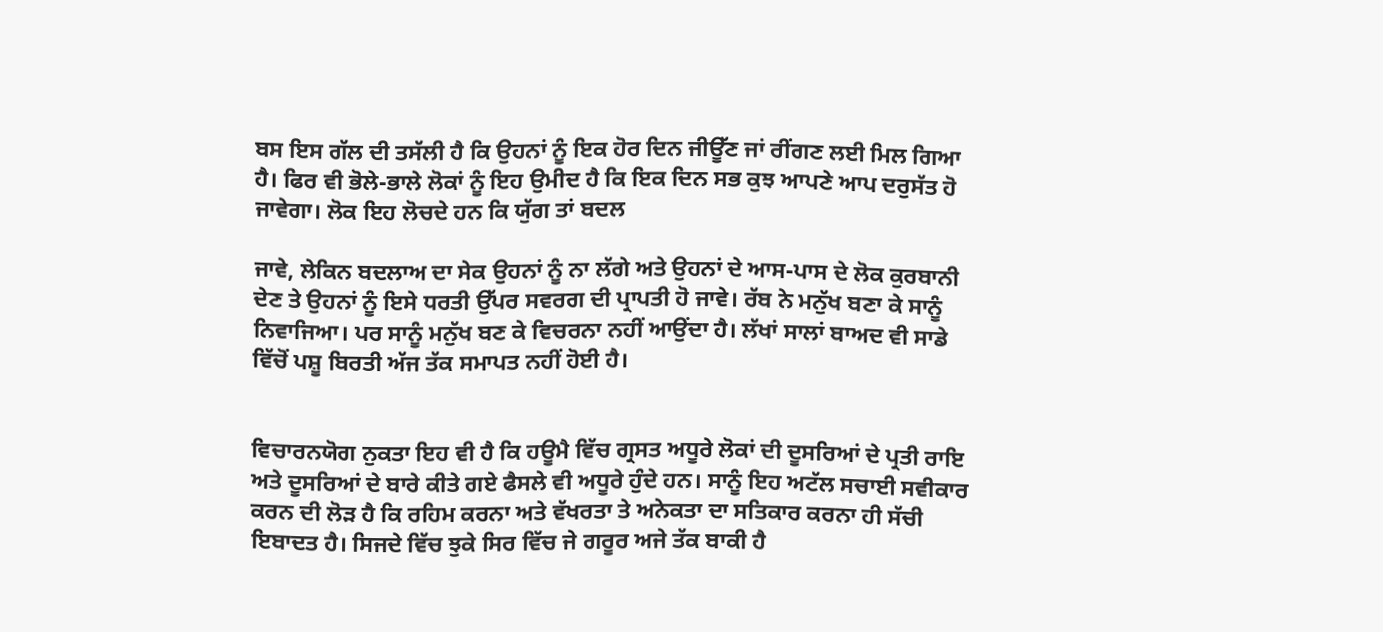ਬਸ ਇਸ ਗੱਲ ਦੀ ਤਸੱਲੀ ਹੈ ਕਿ ਉਹਨਾਂ ਨੂੰ ਇਕ ਹੋਰ ਦਿਨ ਜੀਊੱਣ ਜਾਂ ਰੀਂਗਣ ਲਈ ਮਿਲ ਗਿਆ ਹੈ। ਫਿਰ ਵੀ ਭੋਲੇ-ਭਾਲੇ ਲੋਕਾਂ ਨੂੰ ਇਹ ਉਮੀਦ ਹੈ ਕਿ ਇਕ ਦਿਨ ਸਭ ਕੁਝ‌ ਆਪਣੇ ਆਪ ਦਰੁਸੱਤ ਹੋ ਜਾਵੇਗਾ। ਲੋਕ ਇਹ ਲੋਚਦੇ ਹਨ ਕਿ ਯੁੱਗ ਤਾਂ ਬਦਲ

ਜਾਵੇ, ਲੇਕਿਨ ਬਦਲਾਅ ਦਾ ਸੇਕ ਉਹਨਾਂ ਨੂੰ ਨਾ ਲੱਗੇ ਅਤੇ ਉਹਨਾਂ ਦੇ ਆਸ-ਪਾਸ ਦੇ ਲੋਕ ਕੁਰਬਾਨੀ ਦੇਣ ਤੇ ਉਹਨਾਂ ਨੂੰ ਇਸੇ ਧਰਤੀ ਉੱਪਰ ਸਵਰਗ ਦੀ ਪ੍ਰਾਪਤੀ ਹੋ ਜਾਵੇ। ਰੱਬ ਨੇ ਮਨੁੱਖ ਬਣਾ ਕੇ ਸਾਨੂੰ ਨਿਵਾਜਿਆ। ਪਰ ਸਾਨੂੰ ਮਨੁੱਖ ਬਣ ਕੇ ਵਿਚਰਨਾ‌ ਨਹੀਂ ਆਉਂਦਾ ਹੈ। ਲੱਖਾਂ ਸਾਲਾਂ ਬਾਅਦ ਵੀ ਸਾਡੇ ਵਿੱਚੋਂ ਪਸ਼ੂ ਬਿਰਤੀ ਅੱਜ ਤੱਕ ਸਮਾਪਤ ਨਹੀਂ ਹੋਈ ਹੈ।


ਵਿਚਾਰਨਯੋਗ ਨੁਕਤਾ ਇਹ ਵੀ ਹੈ ਕਿ ਹਊਮੈ ਵਿੱਚ ਗ੍ਰਸਤ ਅਧੂਰੇ ਲੋਕਾਂ ਦੀ ਦੂਸਰਿਆਂ ਦੇ ਪ੍ਰਤੀ ਰਾਇ ਅਤੇ ਦੂਸਰਿਆਂ ਦੇ ਬਾਰੇ ਕੀਤੇ ਗਏ ਫੈਸਲੇ ਵੀ ਅਧੂਰੇ ਹੁੰਦੇ ਹਨ। ਸਾਨੂੰ ਇਹ ਅਟੱਲ ਸਚਾਈ ਸਵੀਕਾਰ ਕਰਨ ਦੀ ਲੋੜ ਹੈ ਕਿ ਰਹਿਮ ਕਰਨਾ ਅਤੇ ਵੱਖਰਤਾ ਤੇ ਅਨੇਕਤਾ ਦਾ ਸਤਿਕਾਰ ਕਰਨਾ ਹੀ ਸੱਚੀ ਇਬਾਦਤ ਹੈ। ਸਿਜਦੇ ਵਿੱਚ ਝੁਕੇ ਸਿਰ ਵਿੱਚ ਜੇ ਗਰੂਰ ਅਜੇ ਤੱਕ ਬਾਕੀ ਹੈ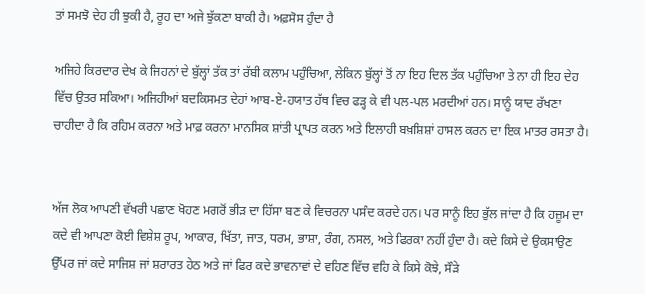ਤਾਂ ਸਮਝੋ ਦੇਹ ਹੀ ਝੁਕੀ ਹੈ, ਰੂਹ ਦਾ ਅਜੇ ਝੁੱਕਣਾ ਬਾਕੀ ਹੈ। ਅਫ਼ਸੋਸ ਹੁੰਦਾ ਹੈ

ਅਜਿਹੇ ਕਿਰਦਾਰ ਦੇਖ ਕੇ ਜਿਹਨਾਂ ਦੇ ਬੁੱਲ੍ਹਾਂ ਤੱਕ ਤਾਂ ਰੱਬੀ ਕਲਾਮ ਪਹੁੰਚਿਆ, ਲੇਕਿਨ ਬੁੱਲ੍ਹਾਂ ਤੋਂ ਨਾ ਇਹ ਦਿਲ ਤੱਕ ਪਹੁੰਚਿਆ ਤੇ ਨਾ ਹੀ ਇਹ ਦੇਹ ਵਿੱਚ ਉਤਰ‌ ਸਕਿਆ। ਅਜਿਹੀਆਂ ਬਦਕਿਸਮਤ ਦੇਹਾਂ ਆਬ-ਏ-ਹਯਾਤ ਹੱਥ ਵਿਚ ਫੜ੍ਹ ਕੇ ਵੀ ਪਲ-ਪਲ ਮਰਦੀਆਂ ਹਨ। ਸਾਨੂੰ ਯਾਦ ਰੱਖਣਾ ਚਾਹੀਦਾ ਹੈ ਕਿ ਰਹਿਮ ਕਰਨਾ ਅਤੇ ਮਾਫ਼ ਕਰਨਾ ਮਾਨਸਿਕ ਸ਼ਾਂਤੀ ਪ੍ਰਾਪਤ ਕਰਨ ਅਤੇ ਇਲਾਹੀ ਬਖ਼ਸ਼ਿਸ਼ਾਂ‌ ਹਾਸਲ ਕਰਨ ਦਾ ਇਕ ਮਾਤਰ ਰਸਤਾ ਹੈ।


ਅੱਜ ਲੋਕ ਆਪਣੀ ਵੱਖਰੀ ਪਛਾਣ ਖੋਹਣ ਮਗਰੋਂ ਭੀੜ ਦਾ ਹਿੱਸਾ ਬਣ ਕੇ ਵਿਚਰਨਾ‌ ਪਸੰਦ ਕਰਦੇ ਹਨ। ਪਰ ਸਾਨੂੰ ਇਹ ਭੁੱਲ ਜਾਂਦਾ ਹੈ ਕਿ ਹਜ਼ੂਮ ਦਾ ਕਦੇ ਵੀ ਆਪਣਾ ਕੋਈ ਵਿਸ਼ੇਸ਼ ਰੂਪ, ਆਕਾਰ, ਖਿੱਤਾ, ਜਾਤ, ਧਰਮ, ਭਾਸ਼ਾ, ਰੰਗ, ਨਸਲ, ਅਤੇ ਫਿਰਕਾ ਨਹੀਂ ਹੁੰਦਾ ਹੈ। ਕਦੇ ਕਿਸੇ ਦੇ ਉਕਸਾਉਣ ਉੱਪਰ ਜਾਂ ਕਦੇ ਸਾਜਿਸ਼ ਜਾਂ ਸ਼ਰਾਰਤ ਹੇਠ ਅਤੇ ਜਾਂ ਫਿਰ ਕਦੇ ਭਾਵਨਾਵਾਂ ਦੇ ਵਹਿਣ ਵਿੱਚ ਵਹਿ ਕੇ ਕਿਸੇ ਕੋਝੇ, ਸੌੜੇ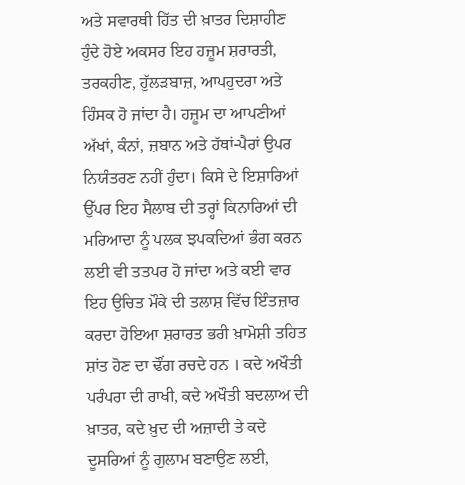ਅਤੇ ਸਵਾਰਥੀ ਹਿੱਤ ਦੀ ਖ਼ਾਤਰ ਦਿਸ਼ਾਹੀਣ ਹੁੰਦੇ ਹੋਏ ਅਕਸਰ ਇਹ ਹਜ਼ੂਮ ਸ਼ਰਾਰਤੀ, ਤਰਕਹੀਣ, ਹੁੱਲੜਬਾਜ਼, ਆਪਹੁਦਰਾ ਅਤੇ ਹਿੰਸਕ ਹੋ ਜਾਂਦਾ ਹੈ। ਹਜ਼ੂਮ ਦਾ ਆਪਣੀਆਂ ਅੱਖਾਂ, ਕੰਨਾਂ, ਜ਼ਬਾਨ ਅਤੇ ਹੱਥਾਂ-ਪੈਰਾਂ ਉਪਰ ਨਿਯੰਤਰਣ ਨਹੀਂ ਹੁੰਦਾ। ਕਿਸੇ ਦੇ ਇਸ਼ਾਰਿਆਂ ਉੱਪਰ ਇਹ ਸੈਲਾਬ ਦੀ ਤਰ੍ਹਾਂ ਕਿਨਾਰਿਆਂ ਦੀ ਮਰਿਆਦਾ ਨੂੰ ਪਲਕ ਝਪਕਦਿਆਂ ਭੰਗ ਕਰਨ ਲਈ ਵੀ ਤਤਪਰ ਹੋ ਜਾਂਦਾ ਅਤੇ ਕਈ ਵਾਰ ਇਹ ਉਚਿਤ ਮੌਕੇ ਦੀ ਤਲਾਸ਼ ਵਿੱਚ ਇੰਤਜ਼ਾਰ ਕਰਦਾ ਹੋਇਆ ਸ਼ਰਾਰਤ ਭਰੀ ਖ਼ਾਮੋਸ਼ੀ ਤਹਿਤ ਸ਼ਾਂਤ ਹੋਣ ਦਾ ਢੌਂਗ ਰਚਦੇ ਹਨ । ਕਦੇ ਅਖੌਤੀ ਪਰੰਪਰਾ ਦੀ ਰਾਖੀ, ਕਦੇ ਅਖੌਤੀ ਬਦਲਾਅ ਦੀ ਖ਼ਾਤਰ, ਕਦੇ ਖ਼ੁਦ ਦੀ ਅਜ਼ਾਦੀ ਤੇ ਕਦੇ ਦੂਸਰਿਆਂ ਨੂੰ ਗੁਲਾਮ ਬਣਾਉਣ ਲਈ,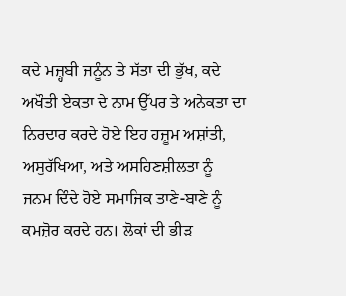ਕਦੇ ਮਜ਼੍ਹਬੀ ਜਨੂੰਨ ਤੇ ਸੱਤਾ ਦੀ ਭੁੱਖ, ਕਦੇ ਅਖੌਤੀ ਏਕਤਾ ਦੇ ਨਾਮ ਉੱਪਰ ਤੇ ਅਨੇਕਤਾ ਦਾ ਨਿਰਦਾਰ ਕਰਦੇ ਹੋਏ ਇਹ ਹਜ਼ੂਮ ਅਸ਼ਾਂਤੀ, ਅਸੁਰੱਖਿਆ, ਅਤੇ ਅਸਹਿਣਸ਼ੀਲਤਾ ਨੂੰ ਜਨਮ ਦਿੰਦੇ ਹੋਏ ਸਮਾਜਿਕ ਤਾਣੇ-ਬਾਣੇ ਨੂੰ ਕਮਜ਼ੋਰ ਕਰਦੇ ਹਨ। ਲੋਕਾਂ ਦੀ ਭੀੜ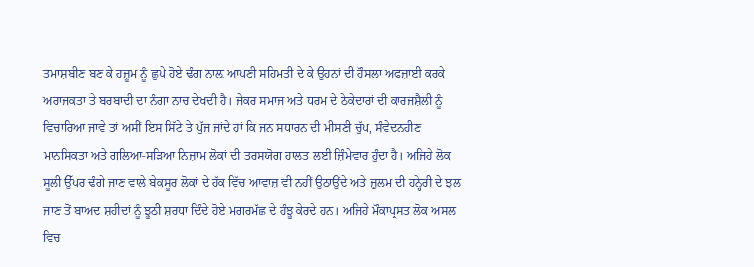ਤਮਾਸ਼ਬੀਣ ਬਣ ਕੇ ਹਜ਼ੂਮ ਨੂੰ ਛੁਪੇ ਹੋਏ ਢੰਗ ਨਾਲ਼ ਆਪਣੀ ਸਹਿਮਤੀ ਦੇ ਕੇ ਉਹਨਾਂ ਦੀ ਹੌਸਲਾ ਅਫਜ਼ਾਈ ਕਰਕੇ ਅਰਾਜਕਤਾ ਤੇ ਬਰਬਾਦੀ ਦਾ ਨੰਗਾ ਨਾਚ ਦੇਖਦੀ ਹੈ। ਜੇਕਰ ਸਮਾਜ ਅਤੇ ਧਰਮ ਦੇ ਠੇਕੇਦਾਰਾਂ ਦੀ ਕਾਰਜਸ਼ੈਲੀ ਨੂੰ ਵਿਚਾਰਿਆ ਜਾਵੇ ਤਾਂ ਅਸੀਂ ਇਸ ਸਿੱਟੇ ਤੇ ਪੁੱਜ ਜਾਂਦੇ ਹਾਂ ਕਿ ਜਨ ਸਧਾਰਨ ਦੀ ਮੀਸਣੀ ਚੁੱਪ, ਸੰਵੇਦਨਹੀਣ ਮਾਨਸਿਕਤਾ ਅਤੇ ਗਲਿਆ-ਸੜਿਆ ਨਿਜ਼ਾਮ ਲੋਕਾਂ ਦੀ ਤਰਸਯੋਗ ਹਾਲਤ ਲਈ ਜ਼ਿੰਮੇਵਾਰ ਹੁੰਦਾ ਹੈ। ਅਜਿਹੇ ਲੋਕ ਸੂਲੀ ਉੱਪਰ ਢੰਗੇ ਜਾਣ ਵਾਲੇ ਬੇਕਸੂਰ ਲੋਕਾਂ ਦੇ ਹੱਕ ਵਿੱਚ ਆਵਾਜ਼ ਵੀ ਨਹੀਂ ਉਠਾਉਂਦੇ ਅਤੇ ਜ਼ੁਲਮ ਦੀ ਹਨ੍ਹੇਰੀ ਦੇ ਝਲ ਜਾਣ ਤੋਂ ਬਾਅਦ ਸ਼ਹੀਦਾਂ ਨੂੰ ਝੂਠੀ ਸ਼ਰਧਾ ਦਿੰਦੇ ਹੋਏ ਮਗਰਮੱਛ ਦੇ ਹੰਝੂ ਕੇਰਦੇ ਹਨ। ਅਜਿਹੇ ਮੌਕਾਪ੍ਰਸਤ ਲੋਕ ਅਸਲ ਵਿਚ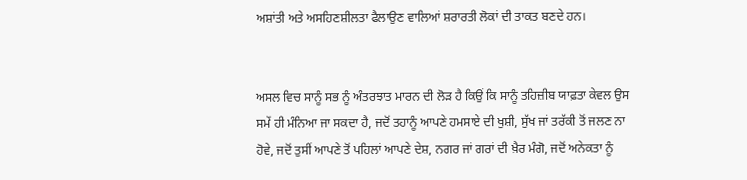ਅਸ਼ਾਂਤੀ ਅਤੇ ਅਸਹਿਣਸ਼ੀਲਤਾ ਫੈਲਾਉਣ ਵਾਲਿਆਂ ਸ਼ਰਾਰਤੀ ਲੋਕਾਂ ਦੀ ਤਾਕਤ ਬਣਦੇ ਹਨ।


ਅਸਲ ਵਿਚ ਸਾਨੂੰ ਸਭ ਨੂੰ ਅੰਤਰਝਾਤ ਮਾਰਨ ਦੀ ਲੋੜ ਹੈ ਕਿਉਂ ਕਿ ਸਾਨੂੰ ਤਹਿਜ਼ੀਬ ਯਾਫ਼ਤਾ ਕੇਵਲ ਉਸ ਸਮੇਂ ਹੀ ਮੰਨਿਆ ਜਾ ਸਕਦਾ ਹੈ, ਜਦੋਂ ਤਹਾਨੂੰ ਆਪਣੇ ਹਮਸਾਏ ਦੀ ਖੁਸ਼ੀ, ਸੁੱਖ ਜਾਂ ਤਰੱਕੀ ਤੋਂ ਜਲਣ ਨਾ ਹੋਵੇ, ਜਦੋਂ ਤੁਸੀਂ ਆਪਣੇ ਤੋਂ ਪਹਿਲਾਂ ਆਪਣੇ ਦੇਸ਼, ਨਗਰ ਜਾਂ ਗਰਾਂ ਦੀ ਖ਼ੈਰ ਮੰਗੋ, ਜਦੋਂ ਅਨੇਕਤਾ ਨੂੰ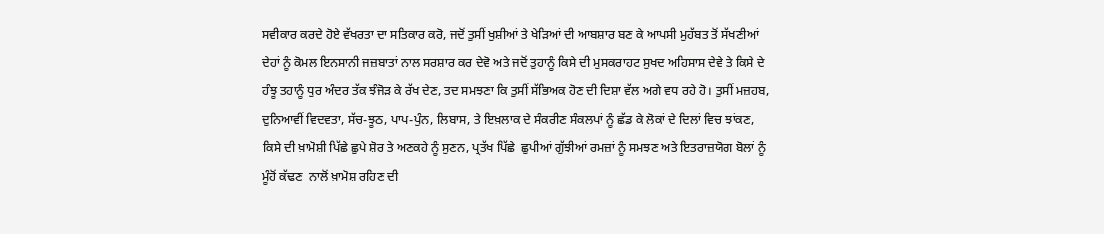ਸਵੀਕਾਰ ਕਰਦੇ ਹੋਏ ਵੱਖਰਤਾ ਦਾ ਸਤਿਕਾਰ ਕਰੋ, ਜਦੋਂ ਤੁਸੀਂ ਖੁਸ਼ੀਆਂ ਤੇ ਖੇੜਿਆਂ ਦੀ ਆਬਸ਼ਾਰ ਬਣ ਕੇ ਆਪਸੀ ਮੁਹੱਬਤ ਤੋਂ ਸੱਖਣੀਆਂ ਦੇਹਾਂ ਨੂੰ ਕੋਮਲ ਇਨਸਾਨੀ ਜਜ਼ਬਾਤਾਂ ਨਾਲ ਸਰਸ਼ਾਰ ਕਰ ਦੇਵੋ ਅਤੇ ਜਦੋਂ ਤੁਹਾਨੂੰ ਕਿਸੇ ਦੀ ਮੁਸਕਰਾਹਟ ਸੁਖਦ ਅਹਿਸਾਸ ਦੇਵੇ ਤੇ ਕਿਸੇ ਦੇ ਹੰਝੂ ਤਹਾਨੂੰ ਧੁਰ ਅੰਦਰ ਤੱਕ ਝੰਜੋੜ ਕੇ ਰੱਖ ਦੇਣ, ਤਦ ਸਮਝਣਾ ਕਿ ਤੁਸੀਂ ਸੱਭਿਅਕ ਹੋਣ ਦੀ ਦਿਸ਼ਾ ਵੱਲ ਅਗੇ ਵਧ ਰਹੇ ਹੋ। ਤੁਸੀਂ ਮਜ਼ਹਬ, ਦੁਨਿਆਵੀਂ ਵਿਦਵਤਾ, ਸੱਚ-ਝੂਠ, ਪਾਪ-ਪੁੰਨ, ਲਿਬਾਸ, ਤੇ ਇਖ਼ਲਾਕ ਦੇ ਸੰਕਰੀਣ ਸੰਕਲਪਾਂ ਨੂੰ ਛੱਡ ਕੇ ਲੋਕਾਂ ਦੇ ਦਿਲਾਂ ਵਿਚ ਝਾਂਕਣ, ਕਿਸੇ ਦੀ ਖ਼ਾਮੋਸ਼ੀ ਪਿੱਛੇ ਛੁਪੇ ਸ਼ੋਰ ਤੇ ਅਣਕਹੇ ਨੂੰ ਸੁਣਨ, ਪ੍ਰਤੱਖ ਪਿੱਛੇ  ਛੁਪੀਆਂ ਗੁੱਝੀਆਂ ਰਮਜ਼ਾਂ ਨੂੰ ਸਮਝਣ ਅਤੇ ਇਤਰਾਜ਼ਯੋਗ ਬੋਲਾਂ ਨੂੰ ਮੂੰਹੋਂ ਕੱਢਣ  ਨਾਲੋਂ ਖ਼ਾਮੋਸ਼ ਰਹਿਣ ਦੀ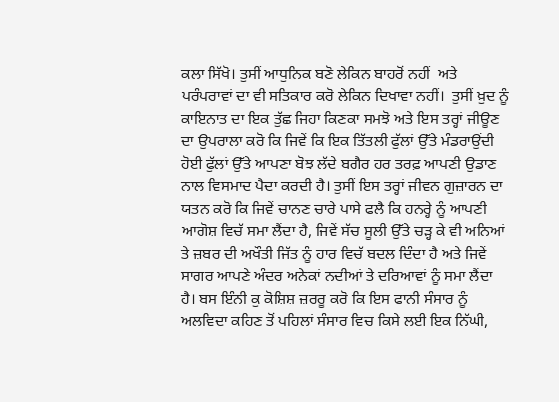ਕਲਾ ਸਿੱਖੋ। ਤੁਸੀਂ ਆਧੁਨਿਕ ਬਣੋ ਲੇਕਿਨ ਬਾਹਰੋਂ ਨਹੀਂ  ਅਤੇ ਪਰੰਪਰਾਵਾਂ ਦਾ ਵੀ ਸਤਿਕਾਰ ਕਰੋ ਲੇਕਿਨ ਦਿਖਾਵਾ ਨਹੀਂ।  ਤੁਸੀਂ ਖ਼ੁਦ ਨੂੰ ਕਾਇਨਾਤ ਦਾ ਇਕ ਤੁੱਛ ਜਿਹਾ ਕਿਣਕਾ ਸਮਝੋ ਅਤੇ ਇਸ ਤਰ੍ਹਾਂ ਜੀਊਣ ਦਾ ਉਪਰਾਲਾ ਕਰੋ ਕਿ ਜਿਵੇਂ ਕਿ ਇਕ ਤਿੱਤਲੀ ਫੁੱਲਾਂ ਉੱਤੇ ਮੰਡਰਾਉਂਦੀ ਹੋਈ ਫੁੱਲਾਂ ਉੱਤੇ ਆਪਣਾ ਬੋਝ ਲੱਦੇ ਬਗੈਰ ਹਰ ਤਰਫ਼ ਆਪਣੀ ਉਡਾਣ ਨਾਲ ਵਿਸਮਾਦ ਪੈਦਾ ਕਰਦੀ ਹੈ। ਤੁਸੀਂ ਇਸ ਤਰ੍ਹਾਂ ਜੀਵਨ ਗੁਜ਼ਾਰਨ ਦਾ ਯਤਨ ਕਰੋ ਕਿ ਜਿਵੇਂ ਚਾਨਣ ਚਾਰੇ ਪਾਸੇ ਫਲੈ ਕਿ ਹਨਰ੍ਹੇ ਨੂੰ ਆਪਣੀ ਆਗੋਸ਼ ਵਿਚੱ ਸਮਾ ਲੈਂਦਾ ਹੈ, ਜਿਵੇਂ ਸੱਚ ਸੂਲੀ ਉੱਤੇ ਚੜ੍ਹ ਕੇ ਵੀ ਅਨਿਆਂ ਤੇ ਜ਼ਬਰ ਦੀ ਅਖੌਤੀ ਜਿੱਤ ਨੂੰ ਹਾਰ ਵਿਚੱ ਬਦਲ ਦਿੰਦਾ ਹੈ ਅਤੇ ਜਿਵੇਂ ਸਾਗਰ ਆਪਣੇ ਅੰਦਰ ਅਨੇਕਾਂ ਨਦੀਆਂ ਤੇ ਦਰਿਆਵਾਂ ਨੂੰ ਸਮਾ ਲੈਂਦਾ ਹੈ। ਬਸ ਇੰਨੀ ਕੁ ਕੋਸ਼ਿਸ਼ ਜ਼ਰਰੂ ਕਰੋ ਕਿ ਇਸ ਫਾਨੀ ਸੰਸਾਰ ਨੂੰ ਅਲਵਿਦਾ ਕਹਿਣ ਤੋਂ ਪਹਿਲਾਂ ਸੰਸਾਰ ਵਿਚ ਕਿਸੇ ਲਈ ਇਕ ਨਿੱਘੀ,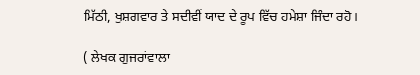ਮਿੱਠੀ, ਖੁਸ਼ਗਵਾਰ ਤੇ ਸਦੀਵੀਂ ਯਾਦ ਦੇ ਰੂਪ ਵਿੱਚ ਹਮੇਸ਼ਾ ਜਿੰਦਾ ਰਹੋ।

( ਲੇਖਕ ਗੁਜਰਾਂਵਾਲਾ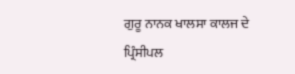ਗੁਰੂ ਨਾਨਕ ਖਾਲਸਾ ਕਾਲਜ ਦੇ ਪ੍ਰਿੰਸੀਪਲ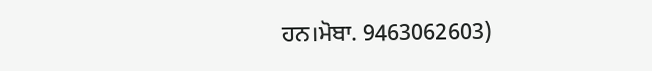ਹਨ।ਮੋਬਾ. 9463062603)